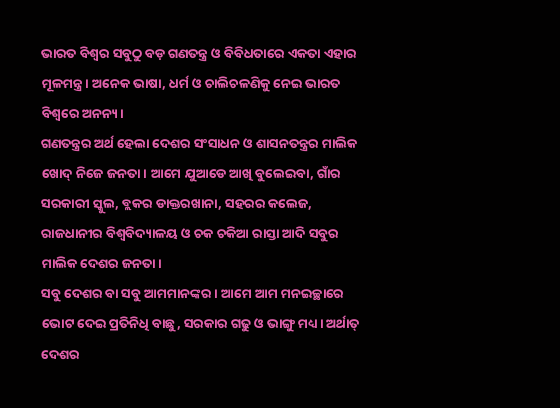ଭାରତ ବିଶ୍ୱର ସବୁଠୁ ବଡ଼ ଗଣତନ୍ତ୍ର ଓ ବିବିଧତାରେ ଏକତା ଏହାର ମୂଳମନ୍ତ୍ର। ଅନେକ ଭାଷା, ଧର୍ମ ଓ ଚାଲିଚଳଣିକୁ ନେଇ ଭାରତ ବିଶ୍ୱରେ ଅନନ୍ୟ।
ଗଣତନ୍ତ୍ରର ଅର୍ଥ ହେଲା ଦେଶର ସଂସାଧନ ଓ ଶାସନତନ୍ତ୍ରର ମାଲିକ ଖୋଦ୍ ନିଜେ ଜନତା। ଆମେ ଯୁଆଡେ ଆଖି ବୁଲେଇବା, ଗାଁର ସରକାରୀ ସ୍କୁଲ, ବ୍ଲକର ଡାକ୍ତରଖାନା, ସହରର କଲେଜ, ରାଜଧାନୀର ବିଶ୍ୱବିଦ୍ୟାଳୟ ଓ ଚକ ଚକିଆ ରାସ୍ତା ଆଦି ସବୁର ମାଲିକ ଦେଶର ଜନତା।
ସବୁ ଦେଶର ବା ସବୁ ଆମମାନଙ୍କର। ଆମେ ଆମ ମନଇଚ୍ଛାରେ ଭୋଟ ଦେଇ ପ୍ରତିନିଧି ବାଛୁ, ସରକାର ଗଢୁ ଓ ଭାଙ୍ଗୁ ମଧ୍ୟ। ଅର୍ଥାତ୍ ଦେଶର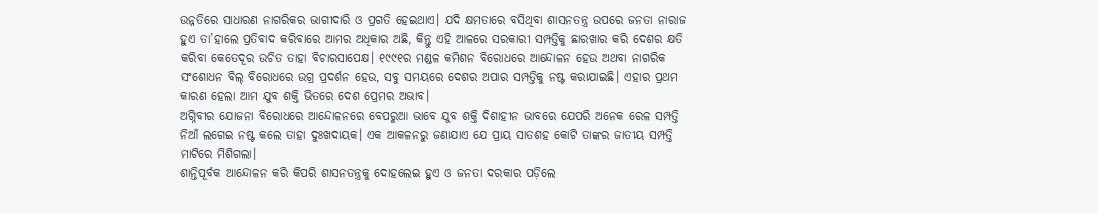ଉନ୍ନତିରେ ସାଧାରଣ ନାଗରିକର ଭାଗୀଦାରି ଓ ପ୍ରଗତି ହେଇଥାଏ। ଯଦି କ୍ଷମତାରେ ବସିଥିବା ଶାସନତନ୍ତ୍ର ଉପରେ ଜନତା ନାରାଜ ହୁଏ ତା’ହାଲେ ପ୍ରତିବାଦ କରିବାରେ ଆମର ଅଧିକାର ଅଛି, କିନ୍ତୁ ଏହି ଆଳରେ ସରକାରୀ ସମ୍ପତ୍ତିକୁ ଛାରଖାର କରି ଦେଶର କ୍ଷତି କରିବା କେତେଦୂର ଉଚିତ ତାହା ବିଚାରସାପେକ୍ଷ। ୧୯୯୧ର ମଣ୍ଡଳ କମିଶନ ବିରୋଧରେ ଆନ୍ଦୋଳନ ହେଉ ଅଥବା ନାଗରିକ ସଂଶୋଧନ ବିଲ୍ ବିରୋଧରେ ଉଗ୍ର ପ୍ରଦର୍ଶନ ହେଉ, ସବୁ ସମୟରେ ଦେଶର ଅପାର ସମ୍ପତ୍ତିକୁ ନଷ୍ଟ କରାଯାଇଛି। ଏହାର ପ୍ରଥମ କାରଣ ହେଲା ଆମ ଯୁବ ଶକ୍ତି ଭିତରେ ଦେଶ ପ୍ରେମର ଅଭାବ।
ଅଗ୍ନିବୀର ଯୋଜନା ବିରୋଧରେ ଆନ୍ଦୋଳନରେ ବେପରୁଆ ଭାବେ ଯୁବ ଶକ୍ତି ଦିଶାହୀନ ଭାବରେ ଯେପରି ଅନେକ ରେଳ ସମ୍ପତ୍ତି ନିଆଁ ଲଗେଇ ନଷ୍ଟ କଲେ ତାହା ଦୁଃଖଦାୟକ। ଏକ ଆକଳନରୁ ଜଣାଯାଏ ଯେ ପ୍ରାୟ ସାତଶହ କୋଟି ତାଙ୍କର ଜାତୀୟ ସମ୍ପତ୍ତି ମାଟିରେ ମିଶିଗଲା।
ଶାନ୍ତିପୂର୍ବକ ଆନ୍ଦୋଳନ କରି କିପରି ଶାସନତନ୍ତ୍ରକୁ ଦୋହଲେଇ ହୁଏ ଓ ଜନତା ଦରକାର ପଡ଼ିଲେ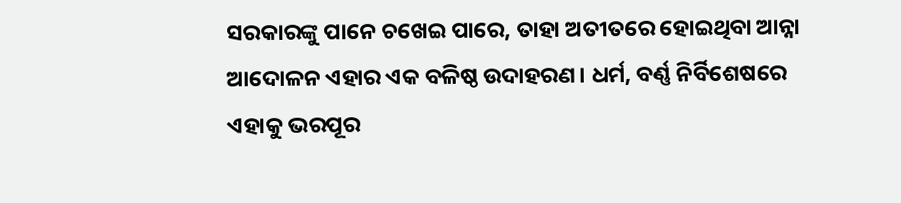ସରକାରଙ୍କୁ ପାନେ ଚଖେଇ ପାରେ, ତାହା ଅତୀତରେ ହୋଇଥିବା ଆନ୍ନା ଆଦୋଳନ ଏହାର ଏକ ବଳିଷ୍ଠ ଉଦାହରଣ। ଧର୍ମ, ବର୍ଣ୍ଣ ନିର୍ବିଶେଷରେ ଏହାକୁ ଭରପୂର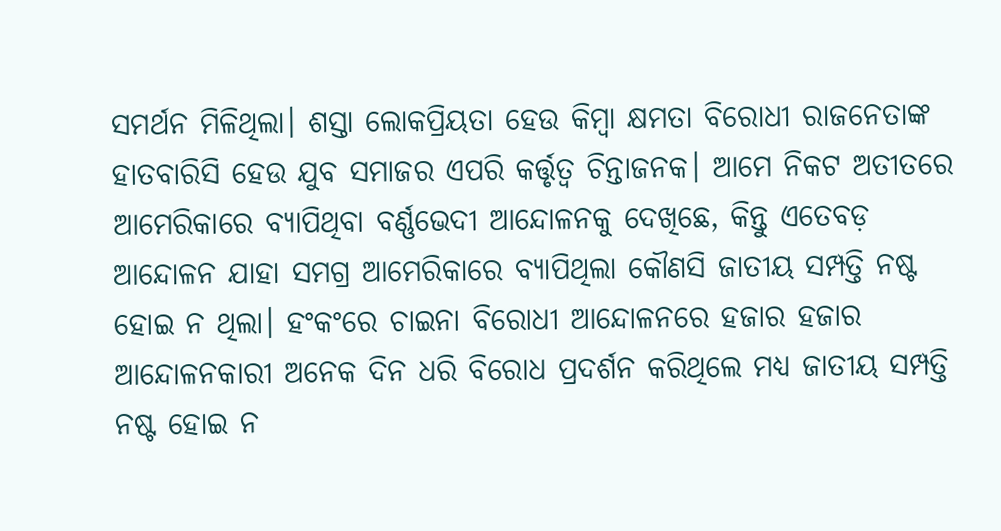ସମର୍ଥନ ମିଳିଥିଲା। ଶସ୍ତା ଲୋକପ୍ରିୟତା ହେଉ କିମ୍ବା କ୍ଷମତା ବିରୋଧୀ ରାଜନେତାଙ୍କ ହାତବାରିସି ହେଉ ଯୁବ ସମାଜର ଏପରି କର୍ତ୍ତୃତ୍ୱ ଚିନ୍ତାଜନକ। ଆମେ ନିକଟ ଅତୀତରେ ଆମେରିକାରେ ବ୍ୟାପିଥିବା ବର୍ଣ୍ଣଭେଦୀ ଆନ୍ଦୋଳନକୁ ଦେଖିଛେ, କିନ୍ତୁ ଏତେବଡ଼ ଆନ୍ଦୋଳନ ଯାହା ସମଗ୍ର ଆମେରିକାରେ ବ୍ୟାପିଥିଲା କୌଣସି ଜାତୀୟ ସମ୍ପତ୍ତି ନଷ୍ଟ ହୋଇ ନ ଥିଲା। ହଂକଂରେ ଚାଇନା ବିରୋଧୀ ଆନ୍ଦୋଳନରେ ହଜାର ହଜାର ଆନ୍ଦୋଳନକାରୀ ଅନେକ ଦିନ ଧରି ବିରୋଧ ପ୍ରଦର୍ଶନ କରିଥିଲେ ମଧ୍ୟ ଜାତୀୟ ସମ୍ପତ୍ତି ନଷ୍ଟ ହୋଇ ନ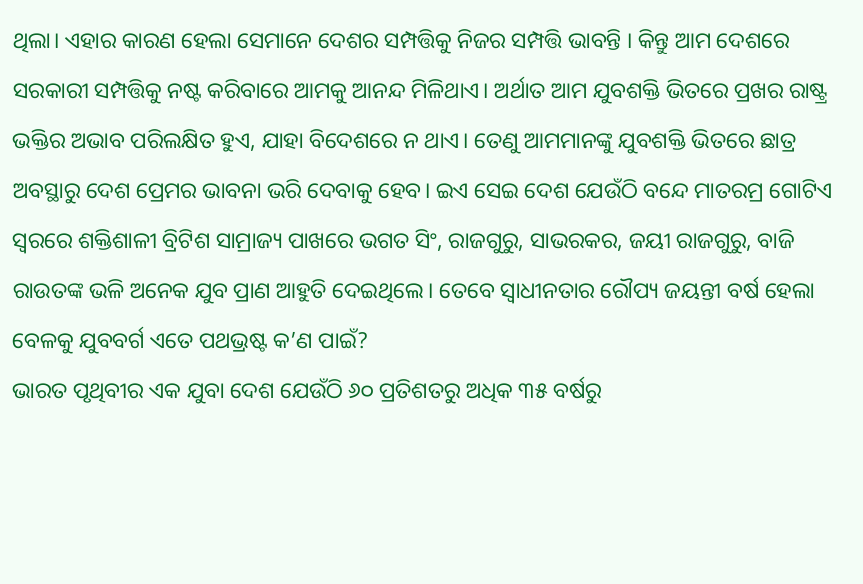ଥିଲା। ଏହାର କାରଣ ହେଲା ସେମାନେ ଦେଶର ସମ୍ପତ୍ତିକୁ ନିଜର ସମ୍ପତ୍ତି ଭାବନ୍ତି । କିନ୍ତୁ ଆମ ଦେଶରେ ସରକାରୀ ସମ୍ପତ୍ତିକୁ ନଷ୍ଟ କରିବାରେ ଆମକୁ ଆନନ୍ଦ ମିଳିଥାଏ। ଅର୍ଥାତ ଆମ ଯୁବଶକ୍ତି ଭିତରେ ପ୍ରଖର ରାଷ୍ଟ୍ର ଭକ୍ତିର ଅଭାବ ପରିଲକ୍ଷିତ ହୁଏ, ଯାହା ବିଦେଶରେ ନ ଥାଏ। ତେଣୁ ଆମମାନଙ୍କୁ ଯୁବଶକ୍ତି ଭିତରେ ଛାତ୍ର ଅବସ୍ଥାରୁ ଦେଶ ପ୍ରେମର ଭାବନା ଭରି ଦେବାକୁ ହେବ। ଇଏ ସେଇ ଦେଶ ଯେଉଁଠି ବନ୍ଦେ ମାତରମ୍ର ଗୋଟିଏ ସ୍ବରରେ ଶକ୍ତିଶାଳୀ ବ୍ରିଟିଶ ସାମ୍ରାଜ୍ୟ ପାଖରେ ଭଗତ ସିଂ, ରାଜଗୁରୁ, ସାଭରକର, ଜୟୀ ରାଜଗୁରୁ, ବାଜି ରାଉତଙ୍କ ଭଳି ଅନେକ ଯୁବ ପ୍ରାଣ ଆହୁତି ଦେଇଥିଲେ। ତେବେ ସ୍ବାଧୀନତାର ରୌପ୍ୟ ଜୟନ୍ତୀ ବର୍ଷ ହେଲା ବେଳକୁ ଯୁବବର୍ଗ ଏତେ ପଥଭ୍ରଷ୍ଟ କ’ଣ ପାଇଁ?
ଭାରତ ପୃଥିବୀର ଏକ ଯୁବା ଦେଶ ଯେଉଁଠି ୬୦ ପ୍ରତିଶତରୁ ଅଧିକ ୩୫ ବର୍ଷରୁ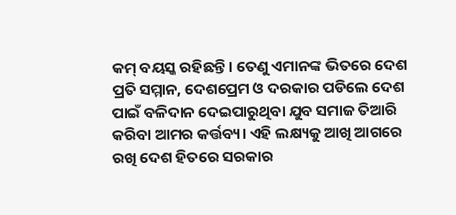କମ୍ ବୟସ୍କ ରହିଛନ୍ତି। ତେଣୁ ଏମାନଙ୍କ ଭିତରେ ଦେଶ ପ୍ରତି ସମ୍ମାନ, ଦେଶପ୍ରେମ ଓ ଦରକାର ପଡିଲେ ଦେଶ ପାଇଁ ବଳିଦାନ ଦେଇପାରୁଥିବା ଯୁବ ସମାଜ ତିଆରି କରିବା ଆମର କର୍ତ୍ତବ୍ୟ। ଏହି ଲକ୍ଷ୍ୟକୁ ଆଖି ଆଗରେ ରଖି ଦେଶ ହିତରେ ସରକାର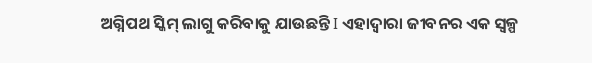ଅଗ୍ନିପଥ ସ୍କିମ୍ ଲାଗୁ କରିବାକୁ ଯାଉଛନ୍ତି I ଏହାଦ୍ୱାରା ଜୀବନର ଏକ ସ୍ବଳ୍ପ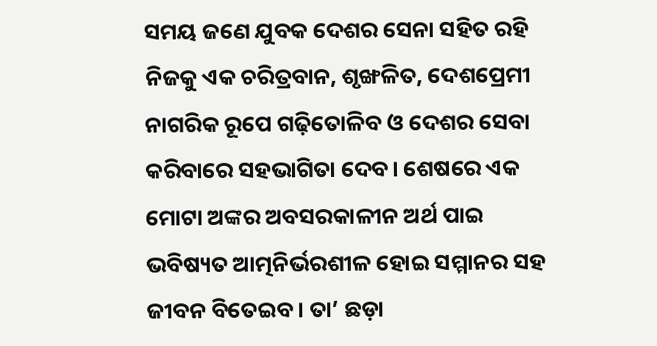ସମୟ ଜଣେ ଯୁବକ ଦେଶର ସେନା ସହିତ ରହି ନିଜକୁ ଏକ ଚରିତ୍ରବାନ, ଶୃଙ୍ଖଳିତ, ଦେଶପ୍ରେମୀ ନାଗରିକ ରୂପେ ଗଢ଼ିତୋଳିବ ଓ ଦେଶର ସେବା କରିବାରେ ସହଭାଗିତା ଦେବ। ଶେଷରେ ଏକ ମୋଟା ଅଙ୍କର ଅବସରକାଳୀନ ଅର୍ଥ ପାଇ ଭବିଷ୍ୟତ ଆତ୍ମନିର୍ଭରଶୀଳ ହୋଇ ସମ୍ମାନର ସହ ଜୀବନ ବିତେଇବ। ତା’ ଛଡ଼ା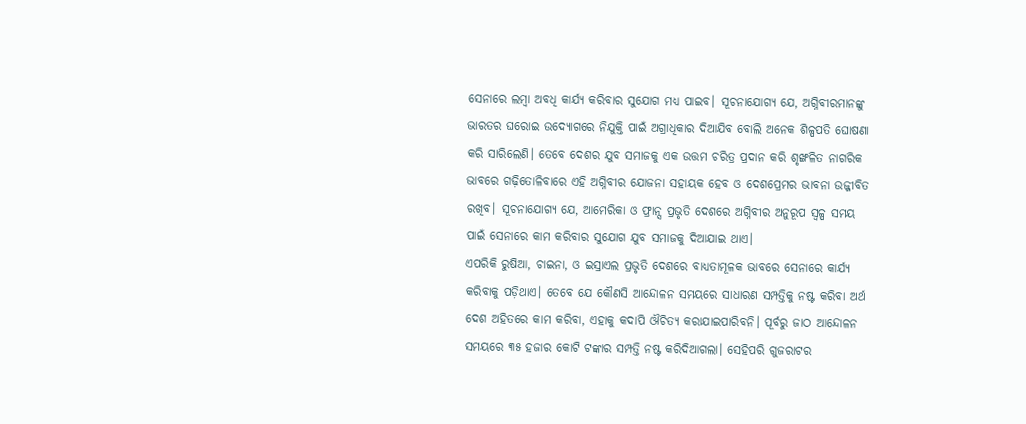ସେନାରେ ଲମ୍ବା ଅବଧି କାର୍ଯ୍ୟ କରିବାର ସୁଯୋଗ ମଧ୍ୟ ପାଇବ। ସୂଚନାଯୋଗ୍ୟ ଯେ, ଅଗ୍ନିବୀରମାନଙ୍କୁ ଭାରତର ଘରୋଇ ଉଦ୍ୟୋଗରେ ନିଯୁକ୍ତି ପାଇଁ ଅଗ୍ରାଧିକାର ଦିଆଯିବ ବୋଲି ଅନେକ ଶିଳ୍ପପତି ଘୋଷଣା କରି ସାରିଲେଣି। ତେବେ ଦେଶର ଯୁବ ସମାଜକୁ ଏକ ଉତ୍ତମ ଚରିତ୍ର ପ୍ରଦାନ କରି ଶୃଙ୍ଖଳିତ ନାଗରିକ ଭାବରେ ଗଢ଼ିତୋଳିବାରେ ଏହି ଅଗ୍ନିବୀର ଯୋଜନା ସହାୟକ ହେବ ଓ ଦେଶପ୍ରେମର ଭାବନା ଉଜ୍ଜୀବିତ ରଖିବ। ସୂଚନାଯୋଗ୍ୟ ଯେ, ଆମେରିକା ଓ ଫ୍ରାନ୍ସ ପ୍ରଭୃତି ଦେଶରେ ଅଗ୍ନିବୀର ଅନୁରୂପ ସ୍ବଳ୍ପ ସମୟ ପାଇଁ ସେନାରେ କାମ କରିବାର ସୁଯୋଗ ଯୁବ ସମାଜକୁ ଦିଆଯାଇ ଥାଏ।
ଏପରିକି ରୁଷିଆ, ଚାଇନା, ଓ ଇସ୍ରାଏଲ ପ୍ରଭୃତି ଦେଶରେ ବାଧ୍ୟତାମୂଳକ ଭାବରେ ସେନାରେ କାର୍ଯ୍ୟ କରିବାକୁ ପଡ଼ିଥାଏ। ତେବେ ଯେ କୌଣସି ଆନ୍ଦୋଳନ ସମୟରେ ସାଧାରଣ ସମ୍ପତ୍ତିକୁ ନଷ୍ଟ କରିବା ଅର୍ଥ ଦେଶ ଅହିତରେ କାମ କରିବା, ଏହାକୁ କଦାପି ଔଚିତ୍ୟ କରାଯାଇପାରିବନି। ପୂର୍ବରୁ ଜାଠ ଆନ୍ଦୋଳନ ସମୟରେ ୩୫ ହଜାର କୋଟି ଟଙ୍କାର ସମ୍ପତ୍ତି ନଷ୍ଟ କରିଦିଆଗଲା। ସେହିପରି ଗୁଜରାଟର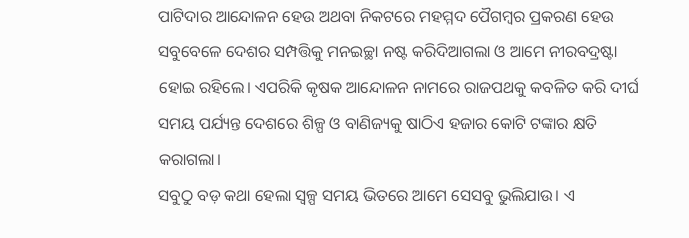ପାଟିଦାର ଆନ୍ଦୋଳନ ହେଉ ଅଥବା ନିକଟରେ ମହମ୍ମଦ ପୈଗମ୍ବର ପ୍ରକରଣ ହେଉ ସବୁବେଳେ ଦେଶର ସମ୍ପତ୍ତିକୁ ମନଇଚ୍ଛା ନଷ୍ଟ କରିଦିଆଗଲା ଓ ଆମେ ନୀରବଦ୍ରଷ୍ଟା ହୋଇ ରହିଲେ। ଏପରିକି କୃଷକ ଆନ୍ଦୋଳନ ନାମରେ ରାଜପଥକୁ କବଳିତ କରି ଦୀର୍ଘ ସମୟ ପର୍ଯ୍ୟନ୍ତ ଦେଶରେ ଶିଳ୍ପ ଓ ବାଣିଜ୍ୟକୁ ଷାଠିଏ ହଜାର କୋଟି ଟଙ୍କାର କ୍ଷତି କରାଗଲା।
ସବୁଠୁ ବଡ଼ କଥା ହେଲା ସ୍ବଳ୍ପ ସମୟ ଭିତରେ ଆମେ ସେସବୁ ଭୁଲିଯାଉ। ଏ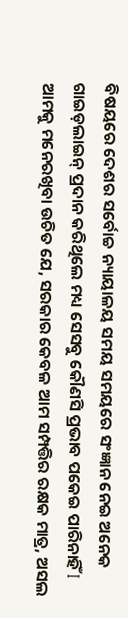ବିଷୟରେ ଦେଶର ସର୍ବୋଚ୍ଚ ନ୍ୟାୟାଳୟ ସମୟ ସମୟରେ ସଂଜ୍ଞାନ ନେଇ ଅନେକ ଗାଇଡ଼ଲାଇନ୍ ପ୍ରଦାନ କରିଥିଲେ ମଧ୍ୟ ସେସବୁ କୌଣସି ପ୍ରଭାବ ପକେଇ ପାରିନାହିଁ I
ଆମକୁ ମନେରଖିବା ଉଚିତ ଯେ, ସରକାର କେବଳ ଆମ ସମ୍ପତ୍ତିର ରକ୍ଷକ ମାତ୍ର, ଅସଲ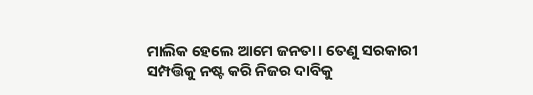ମାଲିକ ହେଲେ ଆମେ ଜନତା। ତେଣୁ ସରକାରୀ ସମ୍ପତ୍ତିକୁ ନଷ୍ଟ କରି ନିଜର ଦାବିକୁ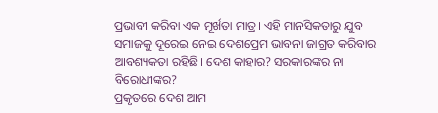ପ୍ରଭାବୀ କରିବା ଏକ ମୂର୍ଖତା ମାତ୍ର। ଏହି ମାନସିକତାରୁ ଯୁବ ସମାଜକୁ ଦୂରେଇ ନେଇ ଦେଶପ୍ରେମ ଭାବନା ଜାଗ୍ରତ କରିବାର ଆବଶ୍ୟକତା ରହିଛି। ଦେଶ କାହାର? ସରକାରଙ୍କର ନା ବିରୋଧୀଙ୍କର?
ପ୍ରକୃତରେ ଦେଶ ଆମ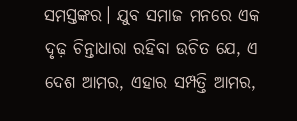ସମସ୍ତଙ୍କର। ଯୁବ ସମାଜ ମନରେ ଏକ ଦୃଢ଼ ଚିନ୍ତାଧାରା ରହିବା ଉଚିତ ଯେ, ଏ ଦେଶ ଆମର, ଏହାର ସମ୍ପତ୍ତି ଆମର,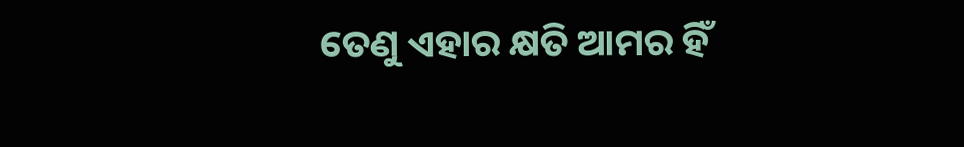ତେଣୁ ଏହାର କ୍ଷତି ଆମର ହିଁ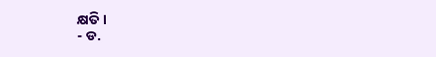କ୍ଷତି।
- ଡ.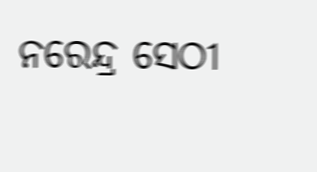ନରେନ୍ଦ୍ର ସେଠୀ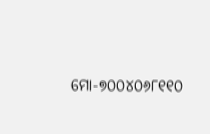ମୋ-୭୦୦୪୦୬୮୧୧୦